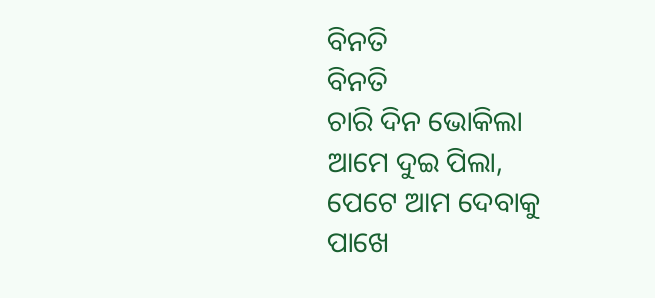ବିନତି
ବିନତି
ଚାରି ଦିନ ଭୋକିଲା
ଆମେ ଦୁଇ ପିଲା,
ପେଟେ ଆମ ଦେବାକୁ
ପାଖେ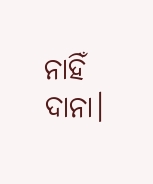ନାହିଁ ଦାନା।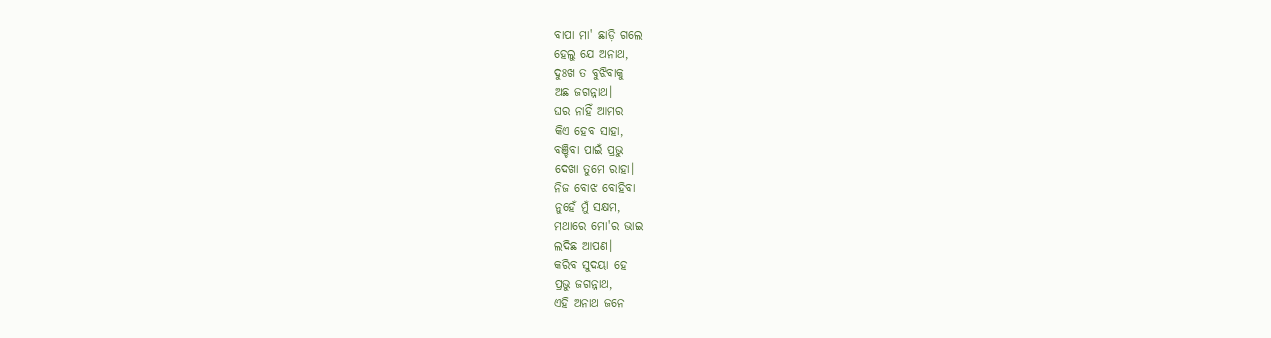ବାପା ମା' ଛାଡ଼ି ଗଲେ
ହେଲୁ ଯେ ଅନାଥ,
ଦୁଃଖ ତ ବୁଝିବାକୁ
ଅଛ ଜଗନ୍ନାଥ।
ଘର ନାହିଁ ଆମର
କିଏ ହେବ ସାହା,
ବଞ୍ଚିବା ପାଇଁ ପ୍ରଭୁ
ଦେଖା ତୁମେ ରାହା।
ନିଜ ବୋଝ ବୋହିବା
ନୁହେଁ ମୁଁ ସକ୍ଷମ,
ମଥାରେ ମୋ'ର ଭାଇ
ଲଦିଛ ଆପଣ।
କରିବ ସୁଦୟା ହେ
ପ୍ରଭୁ ଜଗନ୍ନାଥ,
ଏହି ଅନାଥ ଜନେ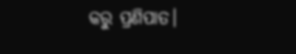କରୁ ପ୍ରଣିପାତ।